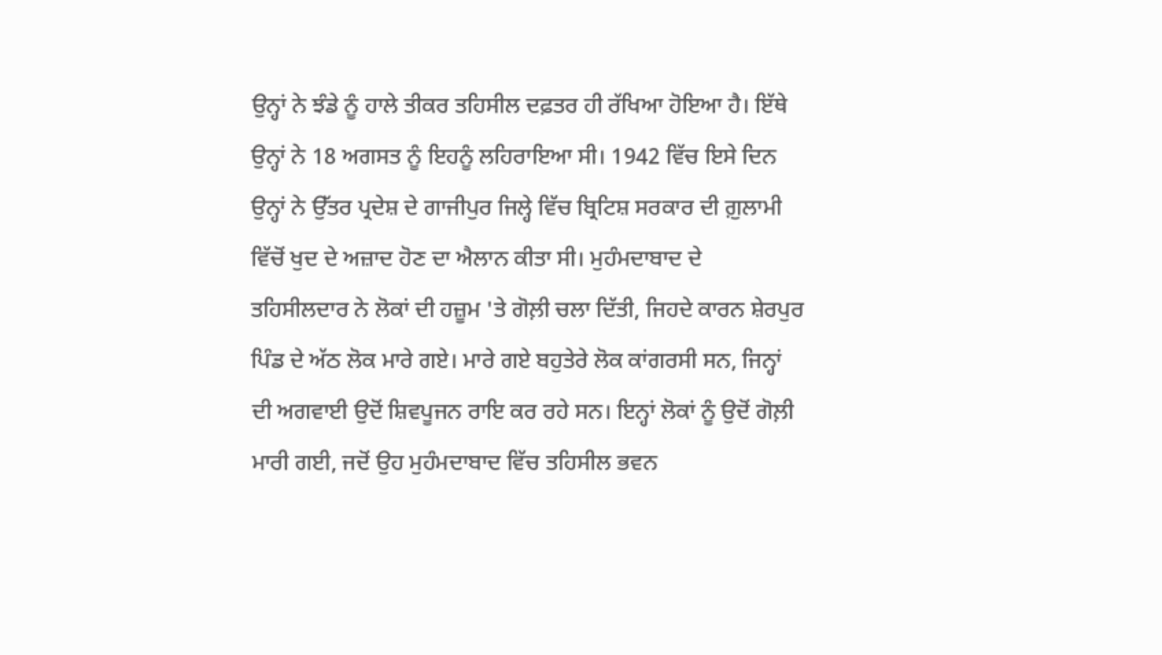ਉਨ੍ਹਾਂ ਨੇ ਝੰਡੇ ਨੂੰ ਹਾਲੇ ਤੀਕਰ ਤਹਿਸੀਲ ਦਫ਼ਤਰ ਹੀ ਰੱਖਿਆ ਹੋਇਆ ਹੈ। ਇੱਥੇ ਉਨ੍ਹਾਂ ਨੇ 18 ਅਗਸਤ ਨੂੰ ਇਹਨੂੰ ਲਹਿਰਾਇਆ ਸੀ। 1942 ਵਿੱਚ ਇਸੇ ਦਿਨ ਉਨ੍ਹਾਂ ਨੇ ਉੱਤਰ ਪ੍ਰਦੇਸ਼ ਦੇ ਗਾਜੀਪੁਰ ਜਿਲ੍ਹੇ ਵਿੱਚ ਬ੍ਰਿਟਿਸ਼ ਸਰਕਾਰ ਦੀ ਗ਼ੁਲਾਮੀ ਵਿੱਚੋਂ ਖੁਦ ਦੇ ਅਜ਼ਾਦ ਹੋਣ ਦਾ ਐਲਾਨ ਕੀਤਾ ਸੀ। ਮੁਹੰਮਦਾਬਾਦ ਦੇ ਤਹਿਸੀਲਦਾਰ ਨੇ ਲੋਕਾਂ ਦੀ ਹਜ਼ੂਮ 'ਤੇ ਗੋਲ਼ੀ ਚਲਾ ਦਿੱਤੀ, ਜਿਹਦੇ ਕਾਰਨ ਸ਼ੇਰਪੁਰ ਪਿੰਡ ਦੇ ਅੱਠ ਲੋਕ ਮਾਰੇ ਗਏ। ਮਾਰੇ ਗਏ ਬਹੁਤੇਰੇ ਲੋਕ ਕਾਂਗਰਸੀ ਸਨ, ਜਿਨ੍ਹਾਂ ਦੀ ਅਗਵਾਈ ਉਦੋਂ ਸ਼ਿਵਪੂਜਨ ਰਾਇ ਕਰ ਰਹੇ ਸਨ। ਇਨ੍ਹਾਂ ਲੋਕਾਂ ਨੂੰ ਉਦੋਂ ਗੋਲ਼ੀ ਮਾਰੀ ਗਈ, ਜਦੋਂ ਉਹ ਮੁਹੰਮਦਾਬਾਦ ਵਿੱਚ ਤਹਿਸੀਲ ਭਵਨ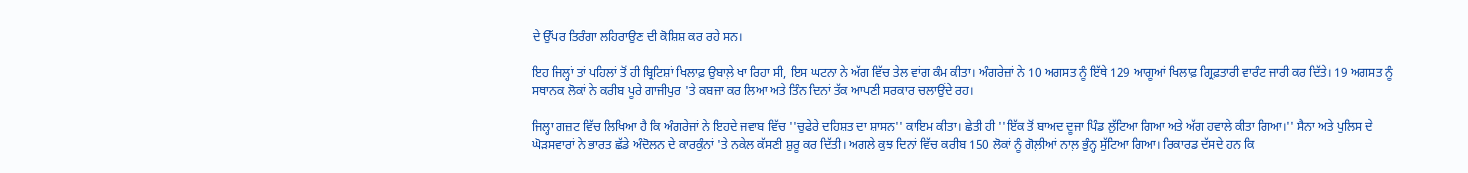ਦੇ ਉੱਪਰ ਤਿਰੰਗਾ ਲਹਿਰਾਉਣ ਦੀ ਕੋਸ਼ਿਸ਼ ਕਰ ਰਹੇ ਸਨ।

ਇਹ ਜਿਲ੍ਹਾਂ ਤਾਂ ਪਹਿਲਾਂ ਤੋਂ ਹੀ ਬ੍ਰਿਟਿਸ਼ਾਂ ਖਿਲਾਫ਼ ਉਬਾਲ਼ੇ ਖਾ ਰਿਹਾ ਸੀ, ਇਸ ਘਟਨਾ ਨੇ ਅੱਗ ਵਿੱਚ ਤੇਲ ਵਾਂਗ ਕੰਮ ਕੀਤਾ। ਅੰਗਰੇਜ਼ਾਂ ਨੇ 10 ਅਗਸਤ ਨੂੰ ਇੱਥੇ 129 ਆਗੂਆਂ ਖਿਲਾਫ਼ ਗ੍ਰਿਫ਼ਤਾਰੀ ਵਾਰੰਟ ਜਾਰੀ ਕਰ ਦਿੱਤੇ। 19 ਅਗਸਤ ਨੂੰ ਸਥਾਨਕ ਲੋਕਾਂ ਨੇ ਕਰੀਬ ਪੂਰੇ ਗਾਜੀਪੁਰ 'ਤੇ ਕਬਜਾ ਕਰ ਲਿਆ ਅਤੇ ਤਿੰਨ ਦਿਨਾਂ ਤੱਕ ਆਪਣੀ ਸਰਕਾਰ ਚਲਾਉਂਦੇ ਰਹ।

ਜਿਲ੍ਹਾ ਗਜ਼ਟ ਵਿੱਚ ਲਿਖਿਆ ਹੈ ਕਿ ਅੰਗਰੇਜਾਂ ਨੇ ਇਹਦੇ ਜਵਾਬ ਵਿੱਚ ''ਚੁਫੇਰੇ ਦਹਿਸ਼ਤ ਦਾ ਸ਼ਾਸਨ'' ਕਾਇਮ ਕੀਤਾ। ਛੇਤੀ ਹੀ ''ਇੱਕ ਤੋਂ ਬਾਅਦ ਦੂਜਾ ਪਿੰਡ ਲੁੱਟਿਆ ਗਿਆ ਅਤੇ ਅੱਗ ਹਵਾਲੇ ਕੀਤਾ ਗਿਆ।'' ਸੈਨਾ ਅਤੇ ਪੁਲਿਸ ਦੇ ਘੋੜਸਵਾਰਾਂ ਨੇ ਭਾਰਤ ਛੱਡੇ ਅੰਦੋਲਨ ਦੇ ਕਾਰਕੁੰਨਾਂ 'ਤੇ ਨਕੇਲ ਕੱਸਣੀ ਸ਼ੁਰੂ ਕਰ ਦਿੱਤੀ। ਅਗਲੇ ਕੁਝ ਦਿਨਾਂ ਵਿੱਚ ਕਰੀਬ 150 ਲੋਕਾਂ ਨੂੰ ਗੋਲ਼ੀਆਂ ਨਾਲ਼ ਭੁੰਨ੍ਹ ਸੁੱਟਿਆ ਗਿਆ। ਰਿਕਾਰਡ ਦੱਸਦੇ ਹਨ ਕਿ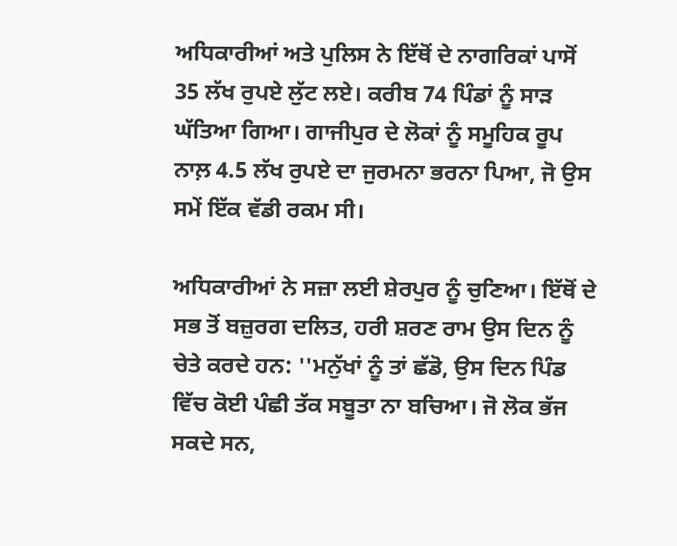ਅਧਿਕਾਰੀਆਂ ਅਤੇ ਪੁਲਿਸ ਨੇ ਇੱਥੋਂ ਦੇ ਨਾਗਰਿਕਾਂ ਪਾਸੋਂ 35 ਲੱਖ ਰੁਪਏ ਲੁੱਟ ਲਏ। ਕਰੀਬ 74 ਪਿੰਡਾਂ ਨੂੰ ਸਾੜ ਘੱਤਿਆ ਗਿਆ। ਗਾਜੀਪੁਰ ਦੇ ਲੋਕਾਂ ਨੂੰ ਸਮੂਹਿਕ ਰੂਪ ਨਾਲ਼ 4.5 ਲੱਖ ਰੁਪਏ ਦਾ ਜੁਰਮਨਾ ਭਰਨਾ ਪਿਆ, ਜੋ ਉਸ ਸਮੇਂ ਇੱਕ ਵੱਡੀ ਰਕਮ ਸੀ।

ਅਧਿਕਾਰੀਆਂ ਨੇ ਸਜ਼ਾ ਲਈ ਸ਼ੇਰਪੁਰ ਨੂੰ ਚੁਣਿਆ। ਇੱਥੋਂ ਦੇ ਸਭ ਤੋਂ ਬਜ਼ੁਰਗ ਦਲਿਤ, ਹਰੀ ਸ਼ਰਣ ਰਾਮ ਉਸ ਦਿਨ ਨੂੰ ਚੇਤੇ ਕਰਦੇ ਹਨ: ''ਮਨੁੱਖਾਂ ਨੂੰ ਤਾਂ ਛੱਡੋ, ਉਸ ਦਿਨ ਪਿੰਡ ਵਿੱਚ ਕੋਈ ਪੰਛੀ ਤੱਕ ਸਬੂਤਾ ਨਾ ਬਚਿਆ। ਜੋ ਲੋਕ ਭੱਜ ਸਕਦੇ ਸਨ,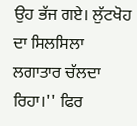ਉਹ ਭੱਜ ਗਏ। ਲੁੱਟਖੋਹ ਦਾ ਸਿਲਸਿਲਾ ਲਗਾਤਾਰ ਚੱਲਦਾ ਰਿਹਾ।'' ਫਿਰ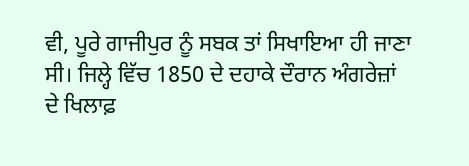ਵੀ, ਪੂਰੇ ਗਾਜੀਪੁਰ ਨੂੰ ਸਬਕ ਤਾਂ ਸਿਖਾਇਆ ਹੀ ਜਾਣਾ ਸੀ। ਜਿਲ੍ਹੇ ਵਿੱਚ 1850 ਦੇ ਦਹਾਕੇ ਦੌਰਾਨ ਅੰਗਰੇਜ਼ਾਂ ਦੇ ਖਿਲਾਫ਼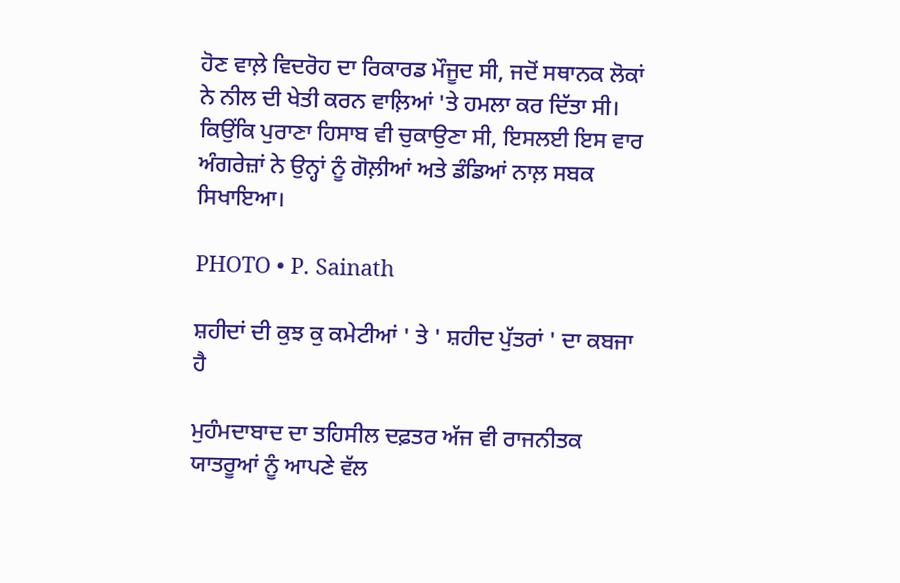ਹੋਣ ਵਾਲ਼ੇ ਵਿਦਰੋਹ ਦਾ ਰਿਕਾਰਡ ਮੌਜੂਦ ਸੀ, ਜਦੋਂ ਸਥਾਨਕ ਲੋਕਾਂ ਨੇ ਨੀਲ ਦੀ ਖੇਤੀ ਕਰਨ ਵਾਲ਼ਿਆਂ 'ਤੇ ਹਮਲਾ ਕਰ ਦਿੱਤਾ ਸੀ। ਕਿਉਂਕਿ ਪੁਰਾਣਾ ਹਿਸਾਬ ਵੀ ਚੁਕਾਉਣਾ ਸੀ, ਇਸਲਈ ਇਸ ਵਾਰ ਅੰਗਰੇਜ਼ਾਂ ਨੇ ਉਨ੍ਹਾਂ ਨੂੰ ਗੋਲ਼ੀਆਂ ਅਤੇ ਡੰਡਿਆਂ ਨਾਲ਼ ਸਬਕ ਸਿਖਾਇਆ।

PHOTO • P. Sainath

ਸ਼ਹੀਦਾਂ ਦੀ ਕੁਝ ਕੁ ਕਮੇਟੀਆਂ ' ਤੇ ' ਸ਼ਹੀਦ ਪੁੱਤਰਾਂ ' ਦਾ ਕਬਜਾ ਹੈ

ਮੁਹੰਮਦਾਬਾਦ ਦਾ ਤਹਿਸੀਲ ਦਫ਼ਤਰ ਅੱਜ ਵੀ ਰਾਜਨੀਤਕ ਯਾਤਰੂਆਂ ਨੂੰ ਆਪਣੇ ਵੱਲ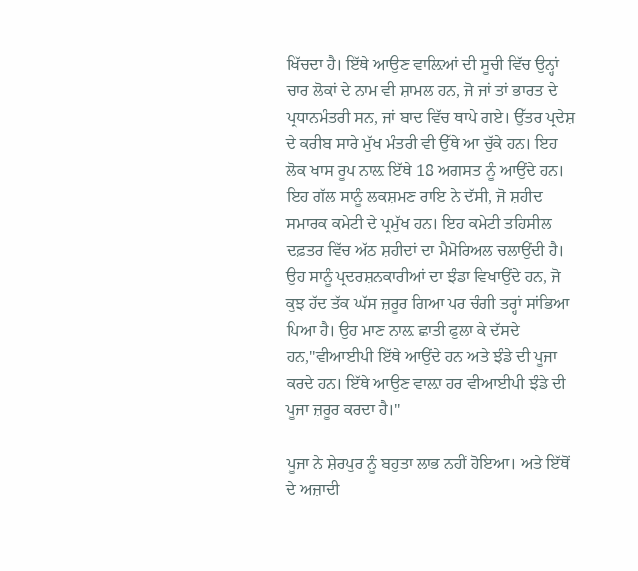ਖਿੱਚਦਾ ਹੈ। ਇੱਥੇ ਆਉਣ ਵਾਲ਼ਿਆਂ ਦੀ ਸੂਚੀ ਵਿੱਚ ਉਨ੍ਹਾਂ ਚਾਰ ਲੋਕਾਂ ਦੇ ਨਾਮ ਵੀ ਸ਼ਾਮਲ ਹਨ, ਜੋ ਜਾਂ ਤਾਂ ਭਾਰਤ ਦੇ ਪ੍ਰਧਾਨਮੰਤਰੀ ਸਨ, ਜਾਂ ਬਾਦ ਵਿੱਚ ਥਾਪੇ ਗਏ। ਉੱਤਰ ਪ੍ਰਦੇਸ਼ ਦੇ ਕਰੀਬ ਸਾਰੇ ਮੁੱਖ ਮੰਤਰੀ ਵੀ ਉੱਥੇ ਆ ਚੁੱਕੇ ਹਨ। ਇਹ ਲੋਕ ਖਾਸ ਰੂਪ ਨਾਲ਼ ਇੱਥੇ 18 ਅਗਸਤ ਨੂੰ ਆਉਂਦੇ ਹਨ। ਇਹ ਗੱਲ ਸਾਨੂੰ ਲਕਸ਼ਮਣ ਰਾਇ ਨੇ ਦੱਸੀ, ਜੋ ਸ਼ਹੀਦ ਸਮਾਰਕ ਕਮੇਟੀ ਦੇ ਪ੍ਰਮੁੱਖ ਹਨ। ਇਹ ਕਮੇਟੀ ਤਹਿਸੀਲ ਦਫ਼ਤਰ ਵਿੱਚ ਅੱਠ ਸ਼ਹੀਦਾਂ ਦਾ ਮੈਮੋਰਿਅਲ ਚਲਾਉਂਦੀ ਹੈ। ਉਹ ਸਾਨੂੰ ਪ੍ਰਦਰਸ਼ਨਕਾਰੀਆਂ ਦਾ ਝੰਡਾ ਵਿਖਾਉਂਦੇ ਹਨ, ਜੋ ਕੁਝ ਹੱਦ ਤੱਕ ਘੱਸ ਜ਼ਰੂਰ ਗਿਆ ਪਰ ਚੰਗੀ ਤਰ੍ਹਾਂ ਸਾਂਭਿਆ ਪਿਆ ਹੈ। ਉਹ ਮਾਣ ਨਾਲ਼ ਛਾਤੀ ਫੁਲਾ ਕੇ ਦੱਸਦੇ ਹਨ,''ਵੀਆਈਪੀ ਇੱਥੇ ਆਉਂਦੇ ਹਨ ਅਤੇ ਝੰਡੇ ਦੀ ਪੂਜਾ ਕਰਦੇ ਹਨ। ਇੱਥੇ ਆਉਣ ਵਾਲ਼ਾ ਹਰ ਵੀਆਈਪੀ ਝੰਡੇ ਦੀ ਪੂਜਾ ਜ਼ਰੂਰ ਕਰਦਾ ਹੈ।''

ਪੂਜਾ ਨੇ ਸ਼ੇਰਪੁਰ ਨੂੰ ਬਹੁਤਾ ਲਾਭ ਨਹੀਂ ਹੋਇਆ। ਅਤੇ ਇੱਥੋਂ ਦੇ ਅਜ਼ਾਦੀ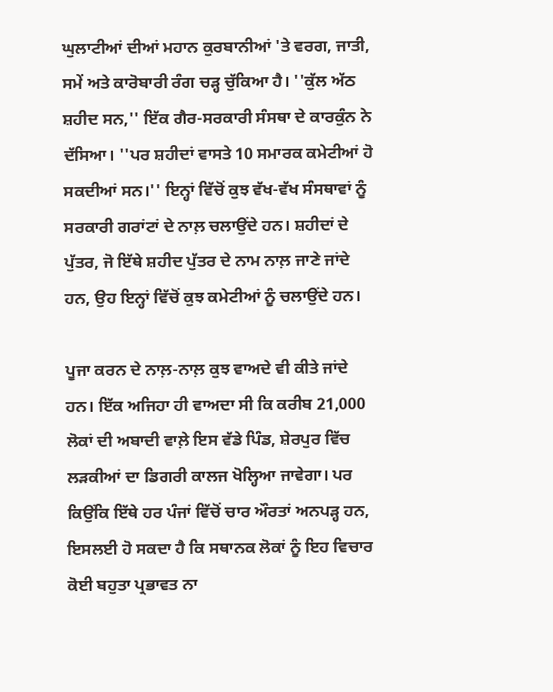ਘੁਲਾਟੀਆਂ ਦੀਆਂ ਮਹਾਨ ਕੁਰਬਾਨੀਆਂ 'ਤੇ ਵਰਗ, ਜਾਤੀ, ਸਮੇਂ ਅਤੇ ਕਾਰੋਬਾਰੀ ਰੰਗ ਚੜ੍ਹ ਚੁੱਕਿਆ ਹੈ। ''ਕੁੱਲ ਅੱਠ ਸ਼ਹੀਦ ਸਨ,'' ਇੱਕ ਗੈਰ-ਸਰਕਾਰੀ ਸੰਸਥਾ ਦੇ ਕਾਰਕੁੰਨ ਨੇ ਦੱਸਿਆ। ''ਪਰ ਸ਼ਹੀਦਾਂ ਵਾਸਤੇ 10 ਸਮਾਰਕ ਕਮੇਟੀਆਂ ਹੋ ਸਕਦੀਆਂ ਸਨ।'' ਇਨ੍ਹਾਂ ਵਿੱਚੋਂ ਕੁਝ ਵੱਖ-ਵੱਖ ਸੰਸਥਾਵਾਂ ਨੂੰ ਸਰਕਾਰੀ ਗਰਾਂਟਾਂ ਦੇ ਨਾਲ਼ ਚਲਾਉਂਦੇ ਹਨ। ਸ਼ਹੀਦਾਂ ਦੇ ਪੁੱਤਰ, ਜੋ ਇੱਥੇ ਸ਼ਹੀਦ ਪੁੱਤਰ ਦੇ ਨਾਮ ਨਾਲ਼ ਜਾਣੇ ਜਾਂਦੇ ਹਨ, ਉਹ ਇਨ੍ਹਾਂ ਵਿੱਚੋਂ ਕੁਝ ਕਮੇਟੀਆਂ ਨੂੰ ਚਲਾਉਂਦੇ ਹਨ।

ਪੂਜਾ ਕਰਨ ਦੇ ਨਾਲ਼-ਨਾਲ਼ ਕੁਝ ਵਾਅਦੇ ਵੀ ਕੀਤੇ ਜਾਂਦੇ ਹਨ। ਇੱਕ ਅਜਿਹਾ ਹੀ ਵਾਅਦਾ ਸੀ ਕਿ ਕਰੀਬ 21,000 ਲੋਕਾਂ ਦੀ ਅਬਾਦੀ ਵਾਲ਼ੇ ਇਸ ਵੱਡੇ ਪਿੰਡ, ਸ਼ੇਰਪੁਰ ਵਿੱਚ ਲੜਕੀਆਂ ਦਾ ਡਿਗਰੀ ਕਾਲਜ ਖੋਲ੍ਹਿਆ ਜਾਵੇਗਾ। ਪਰ ਕਿਉਂਕਿ ਇੱਥੇ ਹਰ ਪੰਜਾਂ ਵਿੱਚੋਂ ਚਾਰ ਔਰਤਾਂ ਅਨਪੜ੍ਹ ਹਨ, ਇਸਲਈ ਹੋ ਸਕਦਾ ਹੈ ਕਿ ਸਥਾਨਕ ਲੋਕਾਂ ਨੂੰ ਇਹ ਵਿਚਾਰ ਕੋਈ ਬਹੁਤਾ ਪ੍ਰਭਾਵਤ ਨਾ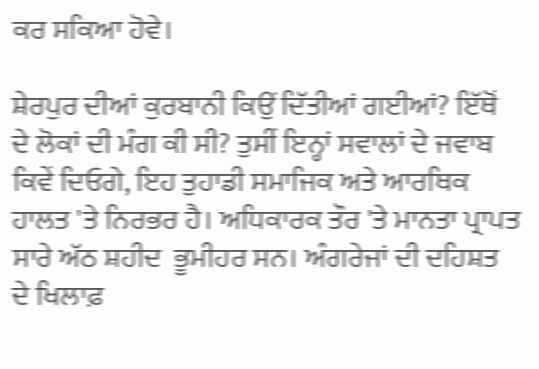ਕਰ ਸਕਿਆ ਹੋਵੇ।

ਸ਼ੇਰਪੁਰ ਦੀਆਂ ਕੁਰਬਾਨੀ ਕਿਉਂ ਦਿੱਤੀਆਂ ਗਈਆਂ? ਇੱਥੋਂ ਦੇ ਲੋਕਾਂ ਦੀ ਮੰਗ ਕੀ ਸੀ? ਤੁਸੀਂ ਇਨ੍ਹਾਂ ਸਵਾਲਾਂ ਦੇ ਜਵਾਬ ਕਿਵੇਂ ਦਿਓਗੇ, ਇਹ ਤੁਹਾਡੀ ਸਮਾਜਿਕ ਅਤੇ ਆਰਥਿਕ ਹਾਲਤ 'ਤੇ ਨਿਰਭਰ ਹੈ। ਅਧਿਕਾਰਕ ਤੌਰ 'ਤੇ ਮਾਨਤਾ ਪ੍ਰਾਪਤ ਸਾਰੇ ਅੱਠ ਸ਼ਹੀਦ  ਭੂਮੀਹਰ ਸਨ। ਅੰਗਰੇਜਾਂ ਦੀ ਦਹਿਸ਼ਤ ਦੇ ਖਿਲਾਫ਼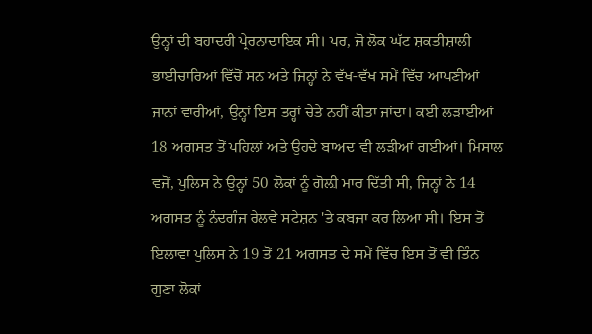ਉਨ੍ਹਾਂ ਦੀ ਬਹਾਦਰੀ ਪ੍ਰੇਰਨਾਦਾਇਕ ਸੀ। ਪਰ, ਜੋ ਲੋਕ ਘੱਟ ਸ਼ਕਤੀਸ਼ਾਲੀ ਭਾਈਚਾਰਿਆਂ ਵਿੱਚੋਂ ਸਨ ਅਤੇ ਜਿਨ੍ਹਾਂ ਨੇ ਵੱਖ-ਵੱਖ ਸਮੇਂ ਵਿੱਚ ਆਪਣੀਆਂ ਜਾਨਾਂ ਵਾਰੀਆਂ, ਉਨ੍ਹਾਂ ਇਸ ਤਰ੍ਹਾਂ ਚੇਤੇ ਨਹੀਂ ਕੀਤਾ ਜਾਂਦਾ। ਕਈ ਲੜਾਈਆਂ 18 ਅਗਸਤ ਤੋਂ ਪਹਿਲਾਂ ਅਤੇ ਉਹਦੇ ਬਾਅਦ ਵੀ ਲੜੀਆਂ ਗਈਆਂ। ਮਿਸਾਲ ਵਜੋਂ, ਪੁਲਿਸ ਨੇ ਉਨ੍ਹਾਂ 50 ਲੋਕਾਂ ਨੂੰ ਗੋਲ਼ੀ ਮਾਰ ਦਿੱਤੀ ਸੀ, ਜਿਨ੍ਹਾਂ ਨੇ 14 ਅਗਸਤ ਨੂੰ ਨੰਦਗੰਜ ਰੇਲਵੇ ਸਟੇਸ਼ਨ 'ਤੇ ਕਬਜਾ ਕਰ ਲਿਆ ਸੀ। ਇਸ ਤੋਂ ਇਲਾਵਾ ਪੁਲਿਸ ਨੇ 19 ਤੋਂ 21 ਅਗਸਤ ਦੇ ਸਮੇਂ ਵਿੱਚ ਇਸ ਤੋਂ ਵੀ ਤਿੰਨ ਗੁਣਾ ਲੋਕਾਂ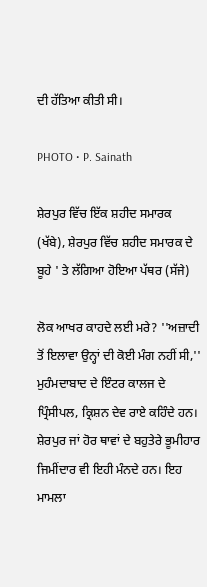ਦੀ ਹੱਤਿਆ ਕੀਤੀ ਸੀ।

PHOTO • P. Sainath

ਸ਼ੇਰਪੁਰ ਵਿੱਚ ਇੱਕ ਸ਼ਹੀਦ ਸਮਾਰਕ (ਖੱਬੇ), ਸ਼ੇਰਪੁਰ ਵਿੱਚ ਸ਼ਹੀਦ ਸਮਾਰਕ ਦੇ ਬੂਹੇ ' ਤੇ ਲੱਗਿਆ ਹੋਇਆ ਪੱਥਰ (ਸੱਜੇ)

ਲੋਕ ਆਖਰ ਕਾਹਦੇ ਲਈ ਮਰੇ? ''ਅਜ਼ਾਦੀ ਤੋਂ ਇਲਾਵਾ ਉਨ੍ਹਾਂ ਦੀ ਕੋਈ ਮੰਗ ਨਹੀਂ ਸੀ,'' ਮੁਹੰਮਦਾਬਾਦ ਦੇ ਇੰਟਰ ਕਾਲਜ ਦੇ ਪ੍ਰਿੰਸੀਪਲ, ਕ੍ਰਿਸ਼ਨ ਦੇਵ ਰਾਏ ਕਹਿੰਦੇ ਹਨ। ਸ਼ੇਰਪੁਰ ਜਾਂ ਹੋਰ ਥਾਵਾਂ ਦੇ ਬਹੁਤੇਰੇ ਭੂਮੀਹਾਰ ਜਿਮੀਂਦਾਰ ਵੀ ਇਹੀ ਮੰਨਦੇ ਹਨ। ਇਹ ਮਾਮਲਾ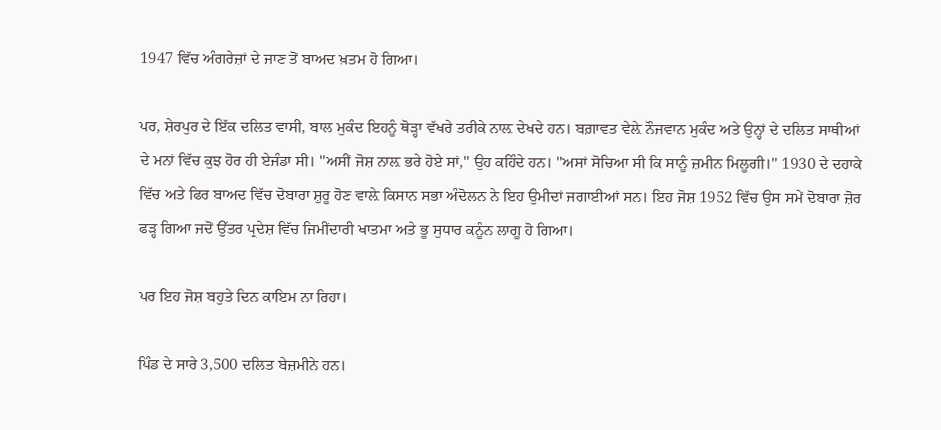1947 ਵਿੱਚ ਅੰਗਰੇਜ਼ਾਂ ਦੇ ਜਾਣ ਤੋਂ ਬਾਅਦ ਖ਼ਤਮ ਹੋ ਗਿਆ।

ਪਰ, ਸ਼ੇਰਪੁਰ ਦੇ ਇੱਕ ਦਲਿਤ ਵਾਸੀ, ਬਾਲ ਮੁਕੰਦ ਇਹਨੂੰ ਥੋੜ੍ਹਾ ਵੱਖਰੇ ਤਰੀਕੇ ਨਾਲ਼ ਦੇਖਦੇ ਹਨ। ਬਗ਼ਾਵਤ ਵੇਲ਼ੇ ਨੌਜਵਾਨ ਮੁਕੰਦ ਅਤੇ ਉਨ੍ਹਾਂ ਦੇ ਦਲਿਤ ਸਾਥੀਆਂ ਦੇ ਮਨਾਂ ਵਿੱਚ ਕੁਝ ਹੋਰ ਹੀ ਏਜੰਡਾ ਸੀ। ''ਅਸੀਂ ਜੋਸ਼ ਨਾਲ਼ ਭਰੇ ਹੋਏ ਸਾਂ,'' ਉਹ ਕਹਿੰਦੇ ਹਨ। ''ਅਸਾਂ ਸੋਚਿਆ ਸੀ ਕਿ ਸਾਨੂੰ ਜ਼ਮੀਨ ਮਿਲੂਗੀ।'' 1930 ਦੇ ਦਹਾਕੇ ਵਿੱਚ ਅਤੇ ਫਿਰ ਬਾਅਦ ਵਿੱਚ ਦੋਬਾਰਾ ਸ਼ੁਰੂ ਹੋਣ ਵਾਲ਼ੇ ਕਿਸਾਨ ਸਭਾ ਅੰਦੋਲਨ ਨੇ ਇਹ ਉਮੀਦਾਂ ਜਗਾਈਆਂ ਸਨ। ਇਹ ਜੋਸ਼ 1952 ਵਿੱਚ ਉਸ ਸਮੇਂ ਦੋਬਾਰਾ ਜ਼ੋਰ ਫੜ੍ਹ ਗਿਆ ਜਦੋਂ ਉੱਤਰ ਪ੍ਰਦੇਸ਼ ਵਿੱਚ ਜਿਮੀਂਦਾਰੀ ਖਾਤਮਾ ਅਤੇ ਭੂ ਸੁਧਾਰ ਕਨੂੰਨ ਲਾਗੂ ਹੋ ਗਿਆ।

ਪਰ ਇਹ ਜੋਸ਼ ਬਹੁਤੇ ਦਿਨ ਕਾਇਮ ਨਾ ਰਿਹਾ।

ਪਿੰਡ ਦੇ ਸਾਰੇ 3,500 ਦਲਿਤ ਬੇਜ਼ਮੀਨੇ ਹਨ।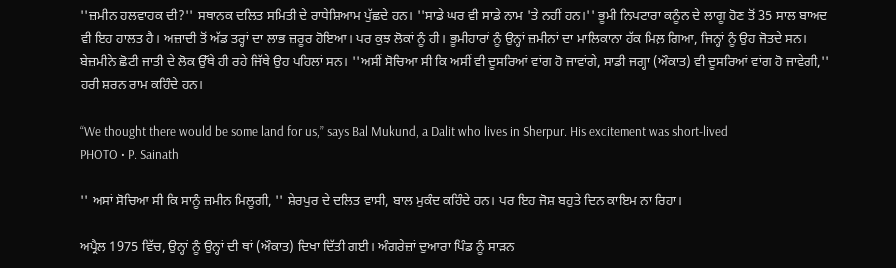''ਜ਼ਮੀਨ ਹਲਵਾਹਕ ਦੀ?'' ਸਥਾਨਕ ਦਲਿਤ ਸਮਿਤੀ ਦੇ ਰਾਧੇਸ਼ਿਆਮ ਪੁੱਛਦੇ ਹਨ। ''ਸਾਡੇ ਘਰ ਵੀ ਸਾਡੇ ਨਾਮ 'ਤੇ ਨਹੀਂ ਹਨ।'' ਭੂਮੀ ਨਿਪਟਾਰਾ ਕਨੂੰਨ ਦੇ ਲਾਗੂ ਹੋਣ ਤੋਂ 35 ਸਾਲ ਬਾਅਦ ਵੀ ਇਹ ਹਾਲਤ ਹੈ। ਅਜ਼ਾਦੀ ਤੋਂ ਅੱਡ ਤਰ੍ਹਾਂ ਦਾ ਲਾਭ ਜ਼ਰੂਰ ਹੋਇਆ। ਪਰ ਕੁਝ ਲੋਕਾਂ ਨੂੰ ਹੀ। ਭੂਮੀਹਾਰਾਂ ਨੂੰ ਉਨ੍ਹਾਂ ਜ਼ਮੀਨਾਂ ਦਾ ਮਾਲਿਕਾਨਾ ਹੱਕ ਮਿਲ਼ ਗਿਆ, ਜਿਨ੍ਹਾਂ ਨੂੰ ਉਹ ਜੋਤਦੇ ਸਨ। ਬੇਜ਼ਮੀਨੇ ਛੋਟੀ ਜਾਤੀ ਦੇ ਲੋਕ ਉੱਥੇ ਹੀ ਰਹੇ ਜਿੱਥੇ ਉਹ ਪਹਿਲਾਂ ਸਨ। ''ਅਸੀਂ ਸੋਚਿਆ ਸੀ ਕਿ ਅਸੀਂ ਵੀ ਦੂਸਰਿਆਂ ਵਾਂਗ ਹੋ ਜਾਵਾਂਗੇ, ਸਾਡੀ ਜਗ੍ਹਾ (ਔਕਾਤ) ਵੀ ਦੂਸਰਿਆਂ ਵਾਂਗ ਹੋ ਜਾਵੇਗੀ,'' ਹਰੀ ਸ਼ਰਨ ਰਾਮ ਕਹਿੰਦੇ ਹਨ।

“We thought there would be some land for us,” says Bal Mukund, a Dalit who lives in Sherpur. His excitement was short-lived
PHOTO • P. Sainath

'' ਅਸਾਂ ਸੋਚਿਆ ਸੀ ਕਿ ਸਾਨੂੰ ਜ਼ਮੀਨ ਮਿਲੂਗੀ, '' ਸ਼ੇਰਪੁਰ ਦੇ ਦਲਿਤ ਵਾਸੀ, ਬਾਲ ਮੁਕੰਦ ਕਹਿੰਦੇ ਹਨ। ਪਰ ਇਹ ਜੋਸ਼ ਬਹੁਤੇ ਦਿਨ ਕਾਇਮ ਨਾ ਰਿਹਾ।

ਅਪ੍ਰੈਲ 1975 ਵਿੱਚ, ਉਨ੍ਹਾਂ ਨੂੰ ਉਨ੍ਹਾਂ ਦੀ ਥਾਂ (ਔਕਾਤ) ਦਿਖਾ ਦਿੱਤੀ ਗਈ। ਅੰਗਰੇਜ਼ਾਂ ਦੁਆਰਾ ਪਿੰਡ ਨੂੰ ਸਾੜਨ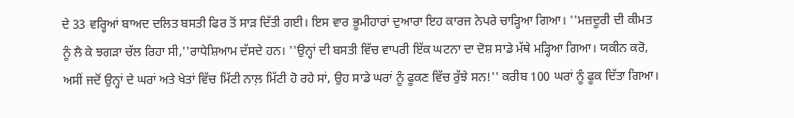ਦੇ 33 ਵਰ੍ਹਿਆਂ ਬਾਅਦ ਦਲਿਤ ਬਸਤੀ ਫਿਰ ਤੋਂ ਸਾੜ ਦਿੱਤੀ ਗਈ। ਇਸ ਵਾਰ ਭੂਮੀਹਾਰਾਂ ਦੁਆਰਾ ਇਹ ਕਾਰਜ ਨੇਪਰੇ ਚਾੜ੍ਹਿਆ ਗਿਆ। ''ਮਜ਼ਦੂਰੀ ਦੀ ਕੀਮਤ ਨੂੰ ਲੈ ਕੇ ਝਗੜਾ ਚੱਲ ਰਿਹਾ ਸੀ,''ਰਾਧੇਸ਼ਿਆਮ ਦੱਸਦੇ ਹਨ। ''ਉਨ੍ਹਾਂ ਦੀ ਬਸਤੀ ਵਿੱਚ ਵਾਪਰੀ ਇੱਕ ਘਟਨਾ ਦਾ ਦੋਸ਼ ਸਾਡੇ ਮੱਥੇ ਮੜ੍ਹਿਆ ਗਿਆ। ਯਕੀਨ ਕਰੋ, ਅਸੀਂ ਜਦੋਂ ਉਨ੍ਹਾਂ ਦੇ ਘਰਾਂ ਅਤੇ ਖੇਤਾਂ ਵਿੱਚ ਮਿੱਟੀ ਨਾਲ਼ ਮਿੱਟੀ ਹੋ ਰਹੇ ਸਾਂ, ਉਹ ਸਾਡੇ ਘਰਾਂ ਨੂੰ ਫੂਕਣ ਵਿੱਚ ਰੁੱਝੇ ਸਨ!'' ਕਰੀਬ 100 ਘਰਾਂ ਨੂੰ ਫੂਕ ਦਿੱਤਾ ਗਿਆ।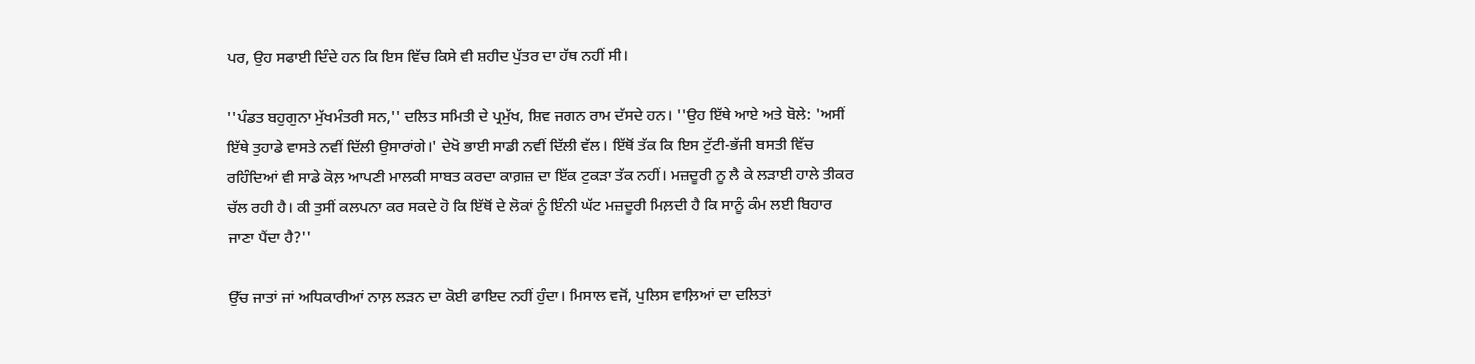ਪਰ, ਉਹ ਸਫਾਈ ਦਿੰਦੇ ਹਨ ਕਿ ਇਸ ਵਿੱਚ ਕਿਸੇ ਵੀ ਸ਼ਹੀਦ ਪੁੱਤਰ ਦਾ ਹੱਥ ਨਹੀਂ ਸੀ।

''ਪੰਡਤ ਬਹੁਗੁਨਾ ਮੁੱਖਮੰਤਰੀ ਸਨ,'' ਦਲਿਤ ਸਮਿਤੀ ਦੇ ਪ੍ਰਮੁੱਖ, ਸ਼ਿਵ ਜਗਨ ਰਾਮ ਦੱਸਦੇ ਹਨ। ''ਉਹ ਇੱਥੇ ਆਏ ਅਤੇ ਬੋਲੇ: 'ਅਸੀਂ ਇੱਥੇ ਤੁਹਾਡੇ ਵਾਸਤੇ ਨਵੀਂ ਦਿੱਲੀ ਉਸਾਰਾਂਗੇ।' ਦੇਖੋ ਭਾਈ ਸਾਡੀ ਨਵੀਂ ਦਿੱਲੀ ਵੱਲ। ਇੱਥੋਂ ਤੱਕ ਕਿ ਇਸ ਟੁੱਟੀ-ਭੱਜੀ ਬਸਤੀ ਵਿੱਚ ਰਹਿੰਦਿਆਂ ਵੀ ਸਾਡੇ ਕੋਲ਼ ਆਪਣੀ ਮਾਲਕੀ ਸਾਬਤ ਕਰਦਾ ਕਾਗ਼ਜ਼ ਦਾ ਇੱਕ ਟੁਕੜਾ ਤੱਕ ਨਹੀਂ। ਮਜ਼ਦੂਰੀ ਨੂ ਲੈ ਕੇ ਲੜਾਈ ਹਾਲੇ ਤੀਕਰ ਚੱਲ ਰਹੀ ਹੈ। ਕੀ ਤੁਸੀਂ ਕਲਪਨਾ ਕਰ ਸਕਦੇ ਹੋ ਕਿ ਇੱਥੋਂ ਦੇ ਲੋਕਾਂ ਨੂੰ ਇੰਨੀ ਘੱਟ ਮਜ਼ਦੂਰੀ ਮਿਲ਼ਦੀ ਹੈ ਕਿ ਸਾਨੂੰ ਕੰਮ ਲਈ ਬਿਹਾਰ ਜਾਣਾ ਪੈਂਦਾ ਹੈ?''

ਉੱਚ ਜਾਤਾਂ ਜਾਂ ਅਧਿਕਾਰੀਆਂ ਨਾਲ਼ ਲੜਨ ਦਾ ਕੋਈ ਫਾਇਦ ਨਹੀਂ ਹੁੰਦਾ। ਮਿਸਾਲ ਵਜੋਂ, ਪੁਲਿਸ ਵਾਲ਼ਿਆਂ ਦਾ ਦਲਿਤਾਂ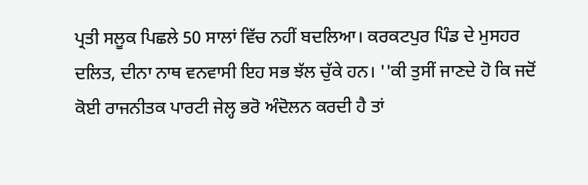ਪ੍ਰਤੀ ਸਲੂਕ ਪਿਛਲੇ 50 ਸਾਲਾਂ ਵਿੱਚ ਨਹੀਂ ਬਦਲਿਆ। ਕਰਕਟਪੁਰ ਪਿੰਡ ਦੇ ਮੁਸਹਰ ਦਲਿਤ, ਦੀਨਾ ਨਾਥ ਵਨਵਾਸੀ ਇਹ ਸਭ ਝੱਲ ਚੁੱਕੇ ਹਨ। ''ਕੀ ਤੁਸੀਂ ਜਾਣਦੇ ਹੋ ਕਿ ਜਦੋਂ ਕੋਈ ਰਾਜਨੀਤਕ ਪਾਰਟੀ ਜੇਲ੍ਹ ਭਰੋ ਅੰਦੋਲਨ ਕਰਦੀ ਹੈ ਤਾਂ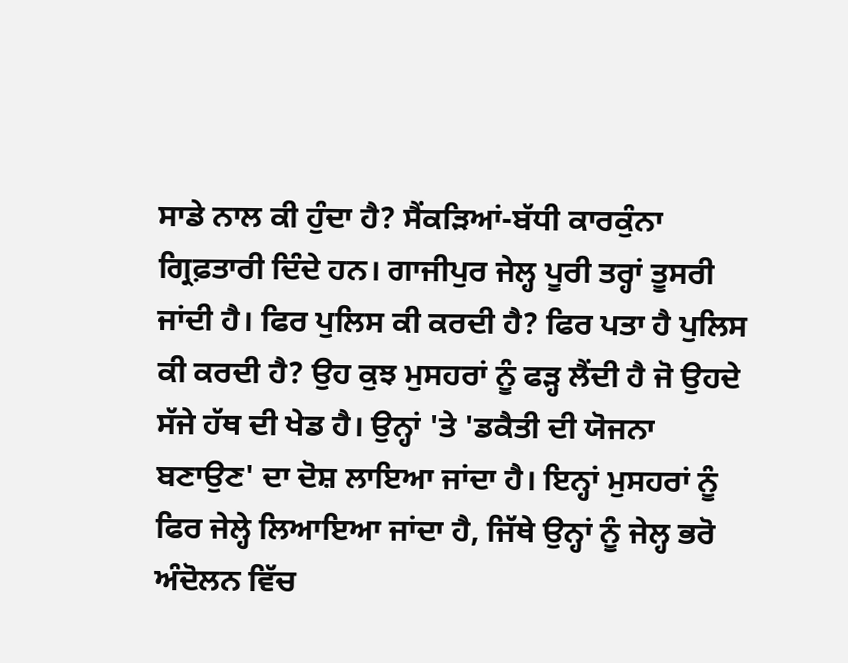ਸਾਡੇ ਨਾਲ ਕੀ ਹੁੰਦਾ ਹੈ? ਸੈਂਕੜਿਆਂ-ਬੱਧੀ ਕਾਰਕੁੰਨਾ ਗ੍ਰਿਫ਼ਤਾਰੀ ਦਿੰਦੇ ਹਨ। ਗਾਜੀਪੁਰ ਜੇਲ੍ਹ ਪੂਰੀ ਤਰ੍ਹਾਂ ਤੂਸਰੀ ਜਾਂਦੀ ਹੈ। ਫਿਰ ਪੁਲਿਸ ਕੀ ਕਰਦੀ ਹੈ? ਫਿਰ ਪਤਾ ਹੈ ਪੁਲਿਸ ਕੀ ਕਰਦੀ ਹੈ? ਉਹ ਕੁਝ ਮੁਸਹਰਾਂ ਨੂੰ ਫੜ੍ਹ ਲੈਂਦੀ ਹੈ ਜੋ ਉਹਦੇ ਸੱਜੇ ਹੱਥ ਦੀ ਖੇਡ ਹੈ। ਉਨ੍ਹਾਂ 'ਤੇ 'ਡਕੈਤੀ ਦੀ ਯੋਜਨਾ ਬਣਾਉਣ' ਦਾ ਦੋਸ਼ ਲਾਇਆ ਜਾਂਦਾ ਹੈ। ਇਨ੍ਹਾਂ ਮੁਸਹਰਾਂ ਨੂੰ ਫਿਰ ਜੇਲ੍ਹੇ ਲਿਆਇਆ ਜਾਂਦਾ ਹੈ, ਜਿੱਥੇ ਉਨ੍ਹਾਂ ਨੂੰ ਜੇਲ੍ਹ ਭਰੋ ਅੰਦੋਲਨ ਵਿੱਚ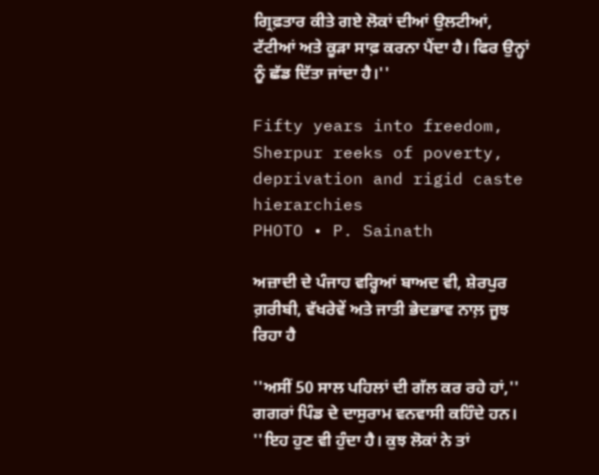ਗ੍ਰਿਫ਼ਤਾਰ ਕੀਤੇ ਗਏ ਲੋਕਾਂ ਦੀਆਂ ਉਲਟੀਆਂ, ਟੱਟੀਆਂ ਅਤੇ ਕੂੜਾ ਸਾਫ਼ ਕਰਨਾ ਪੈਂਦਾ ਹੈ। ਫਿਰ ਉਨ੍ਹਾਂ ਨੂੰ ਛੱਡ ਦਿੱਤਾ ਜਾਂਦਾ ਹੈ।''

Fifty years into freedom, Sherpur reeks of poverty, deprivation and rigid caste hierarchies
PHOTO • P. Sainath

ਅਜ਼ਾਦੀ ਦੇ ਪੰਜਾਹ ਵਰ੍ਹਿਆਂ ਬਾਅਦ ਵੀ, ਸ਼ੇਰਪੁਰ ਗ਼ਰੀਬੀ, ਵੱਖਰੇਵੇਂ ਅਤੇ ਜਾਤੀ ਭੇਦਭਾਵ ਨਾਲ਼ ਜੂਝ ਰਿਹਾ ਹੈ

''ਅਸੀਂ 50 ਸਾਲ ਪਹਿਲਾਂ ਦੀ ਗੱਲ ਕਰ ਰਹੇ ਹਾਂ,'' ਗਗਰਾਂ ਪਿੰਡ ਦੇ ਦਾਸੁਰਾਮ ਵਨਵਾਸੀ ਕਹਿੰਦੇ ਹਨ। ''ਇਹ ਹੁਣ ਵੀ ਹੁੰਦਾ ਹੈ। ਕੁਝ ਲੋਕਾਂ ਨੇ ਤਾਂ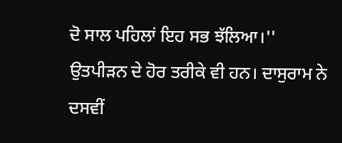ਦੋ ਸਾਲ ਪਹਿਲਾਂ ਇਹ ਸਭ ਝੱਲਿਆ।'' ਉਤਪੀੜਨ ਦੇ ਹੋਰ ਤਰੀਕੇ ਵੀ ਹਨ। ਦਾਸੁਰਾਮ ਨੇ ਦਸਵੀਂ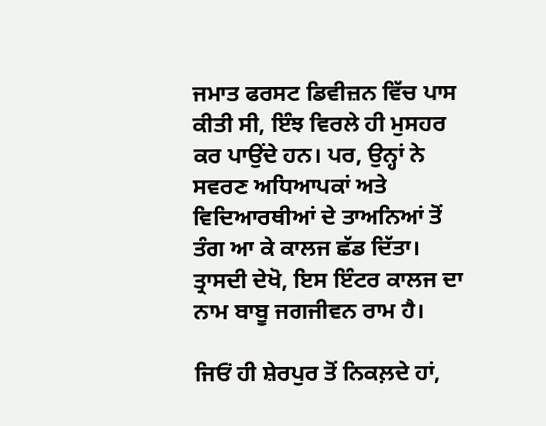ਜਮਾਤ ਫਰਸਟ ਡਿਵੀਜ਼ਨ ਵਿੱਚ ਪਾਸ ਕੀਤੀ ਸੀ, ਇੰਝ ਵਿਰਲੇ ਹੀ ਮੁਸਹਰ ਕਰ ਪਾਉਂਦੇ ਹਨ। ਪਰ, ਉਨ੍ਹਾਂ ਨੇ ਸਵਰਣ ਅਧਿਆਪਕਾਂ ਅਤੇ ਵਿਦਿਆਰਥੀਆਂ ਦੇ ਤਾਅਨਿਆਂ ਤੋਂ ਤੰਗ ਆ ਕੇ ਕਾਲਜ ਛੱਡ ਦਿੱਤਾ। ਤ੍ਰਾਸਦੀ ਦੇਖੋ, ਇਸ ਇੰਟਰ ਕਾਲਜ ਦਾ ਨਾਮ ਬਾਬੂ ਜਗਜੀਵਨ ਰਾਮ ਹੈ।

ਜਿਓਂ ਹੀ ਸ਼ੇਰਪੁਰ ਤੋਂ ਨਿਕਲ਼ਦੇ ਹਾਂ,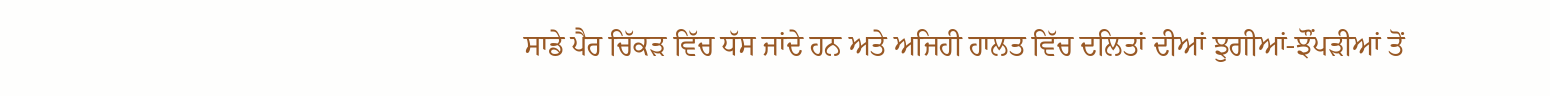ਸਾਡੇ ਪੈਰ ਚਿੱਕੜ ਵਿੱਚ ਧੱਸ ਜਾਂਦੇ ਹਨ ਅਤੇ ਅਜਿਹੀ ਹਾਲਤ ਵਿੱਚ ਦਲਿਤਾਂ ਦੀਆਂ ਝੁਗੀਆਂ-ਝੌਂਪੜੀਆਂ ਤੋਂ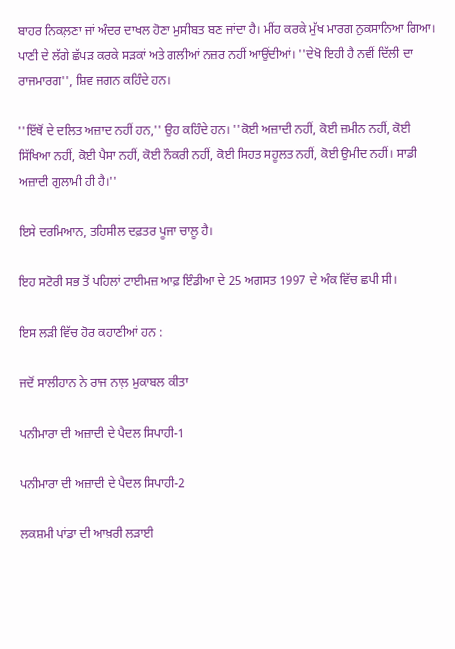ਬਾਹਰ ਨਿਕਲ਼ਣਾ ਜਾਂ ਅੰਦਰ ਦਾਖਲ ਹੋਣਾ ਮੁਸੀਬਤ ਬਣ ਜਾਂਦਾ ਹੈ। ਮੀਂਹ ਕਰਕੇ ਮੁੱਖ ਮਾਰਗ ਨੁਕਸਾਨਿਆ ਗਿਆ। ਪਾਣੀ ਦੇ ਲੱਗੇ ਛੱਪੜ ਕਰਕੇ ਸੜਕਾਂ ਅਤੇ ਗਲੀਆਂ ਨਜ਼ਰ ਨਹੀਂ ਆਉਂਦੀਆਂ। ''ਦੇਖੋ ਇਹੀ ਹੈ ਨਵੀਂ ਦਿੱਲੀ ਦਾ ਰਾਜਮਾਰਗ'', ਸ਼ਿਵ ਜਗਨ ਕਹਿੰਦੇ ਹਨ।

''ਇੱਥੋਂ ਦੇ ਦਲਿਤ ਅਜ਼ਾਦ ਨਹੀਂ ਹਨ,'' ਉਹ ਕਹਿੰਦੇ ਹਨ। ''ਕੋਈ ਅਜ਼ਾਦੀ ਨਹੀਂ, ਕੋਈ ਜ਼ਮੀਨ ਨਹੀਂ, ਕੋਈ ਸਿੱਖਿਆ ਨਹੀਂ, ਕੋਈ ਪੈਸਾ ਨਹੀਂ, ਕੋਈ ਨੌਕਰੀ ਨਹੀਂ, ਕੋਈ ਸਿਹਤ ਸਹੂਲਤ ਨਹੀਂ, ਕੋਈ ਉਮੀਦ ਨਹੀਂ। ਸਾਡੀ ਅਜ਼ਾਦੀ ਗੁਲਾਮੀ ਹੀ ਹੈ।''

ਇਸੇ ਦਰਮਿਆਨ, ਤਹਿਸੀਲ ਦਫ਼ਤਰ ਪੂਜਾ ਚਾਲੂ ਹੈ।

ਇਹ ਸਟੋਰੀ ਸਭ ਤੋਂ ਪਹਿਲਾਂ ਟਾਈਮਜ਼ ਆਫ਼ ਇੰਡੀਆ ਦੇ 25 ਅਗਸਤ 1997 ਦੇ ਅੰਕ ਵਿੱਚ ਛਪੀ ਸੀ।

ਇਸ ਲੜੀ ਵਿੱਚ ਹੋਰ ਕਹਾਣੀਆਂ ਹਨ :

ਜਦੋਂ ਸਾਲੀਹਾਨ ਨੇ ਰਾਜ ਨਾਲ਼ ਮੁਕਾਬਲ ਕੀਤਾ

ਪਨੀਮਾਰਾ ਦੀ ਅਜ਼ਾਦੀ ਦੇ ਪੈਦਲ ਸਿਪਾਹੀ-1

ਪਨੀਮਾਰਾ ਦੀ ਅਜ਼ਾਦੀ ਦੇ ਪੈਦਲ ਸਿਪਾਹੀ-2

ਲਕਸ਼ਮੀ ਪਾਂਡਾ ਦੀ ਆਖ਼ਰੀ ਲੜਾਈ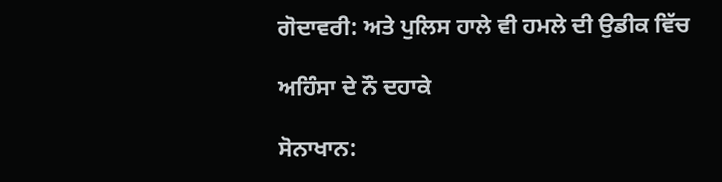ਗੋਦਾਵਰੀ: ਅਤੇ ਪੁਲਿਸ ਹਾਲੇ ਵੀ ਹਮਲੇ ਦੀ ਉਡੀਕ ਵਿੱਚ

ਅਹਿੰਸਾ ਦੇ ਨੌ ਦਹਾਕੇ

ਸੋਨਾਖਾਨ: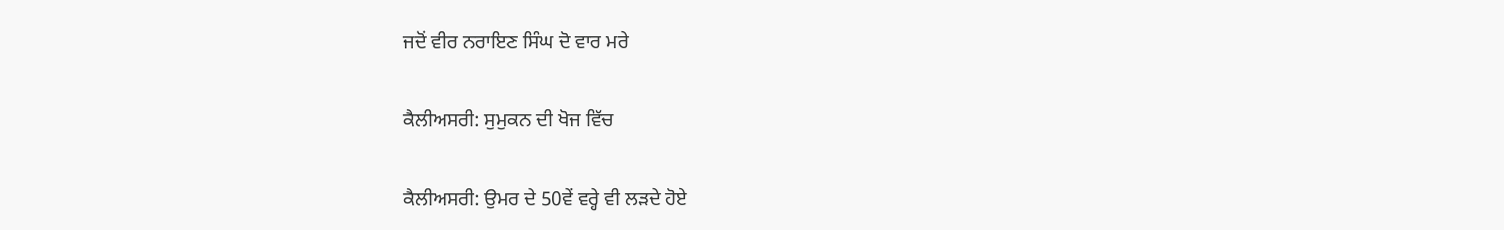ਜਦੋਂ ਵੀਰ ਨਰਾਇਣ ਸਿੰਘ ਦੋ ਵਾਰ ਮਰੇ

ਕੈਲੀਅਸਰੀ: ਸੁਮੁਕਨ ਦੀ ਖੋਜ ਵਿੱਚ

ਕੈਲੀਅਸਰੀ: ਉਮਰ ਦੇ 50ਵੇਂ ਵਰ੍ਹੇ ਵੀ ਲੜਦੇ ਹੋਏ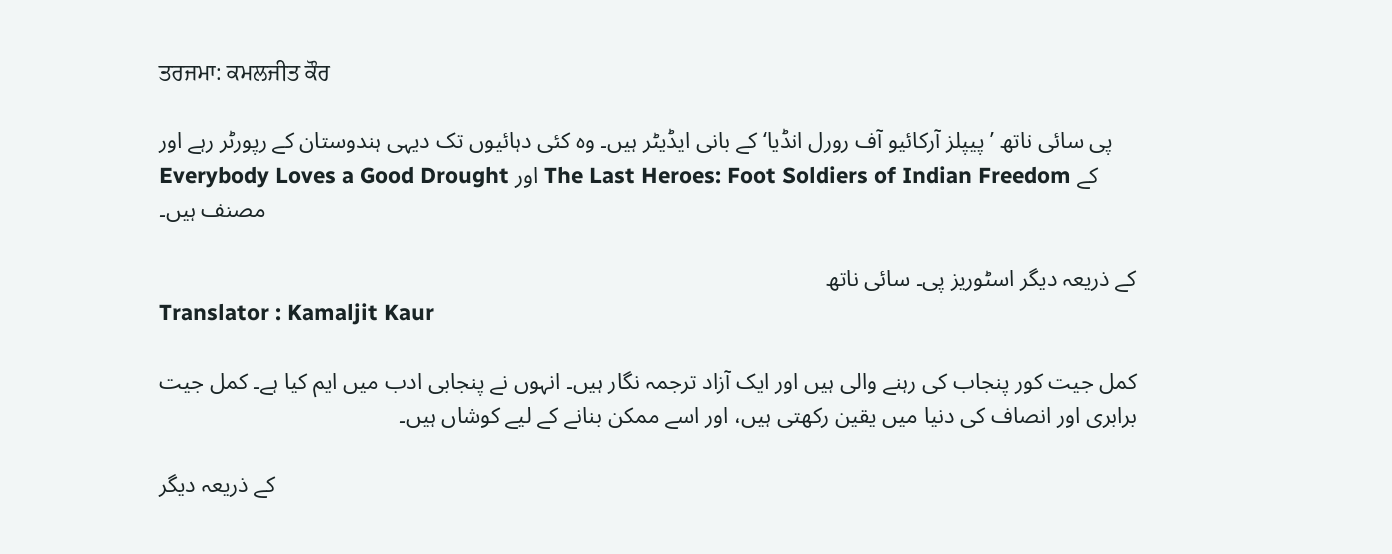ਤਰਜਮਾ: ਕਮਲਜੀਤ ਕੌਰ

پی سائی ناتھ ’پیپلز آرکائیو آف رورل انڈیا‘ کے بانی ایڈیٹر ہیں۔ وہ کئی دہائیوں تک دیہی ہندوستان کے رپورٹر رہے اور Everybody Loves a Good Drought اور The Last Heroes: Foot Soldiers of Indian Freedom کے مصنف ہیں۔

کے ذریعہ دیگر اسٹوریز پی۔ سائی ناتھ
Translator : Kamaljit Kaur

کمل جیت کور پنجاب کی رہنے والی ہیں اور ایک آزاد ترجمہ نگار ہیں۔ انہوں نے پنجابی ادب میں ایم کیا ہے۔ کمل جیت برابری اور انصاف کی دنیا میں یقین رکھتی ہیں، اور اسے ممکن بنانے کے لیے کوشاں ہیں۔

کے ذریعہ دیگر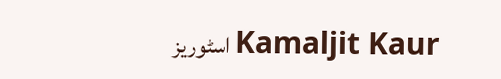اسٹوریز Kamaljit Kaur